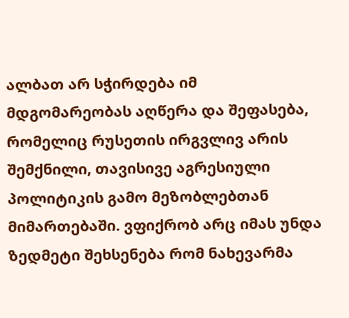ალბათ არ სჭირდება იმ მდგომარეობას აღწერა და შეფასება, რომელიც რუსეთის ირგვლივ არის შემქნილი, თავისივე აგრესიული პოლიტიკის გამო მეზობლებთან მიმართებაში. ვფიქრობ არც იმას უნდა ზედმეტი შეხსენება რომ ნახევარმა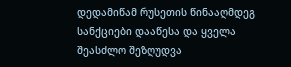დედამიწამ რუსეთის წინააღმდეგ
სანქციები დააწესა და ყველა შეასძლო შეზღუდვა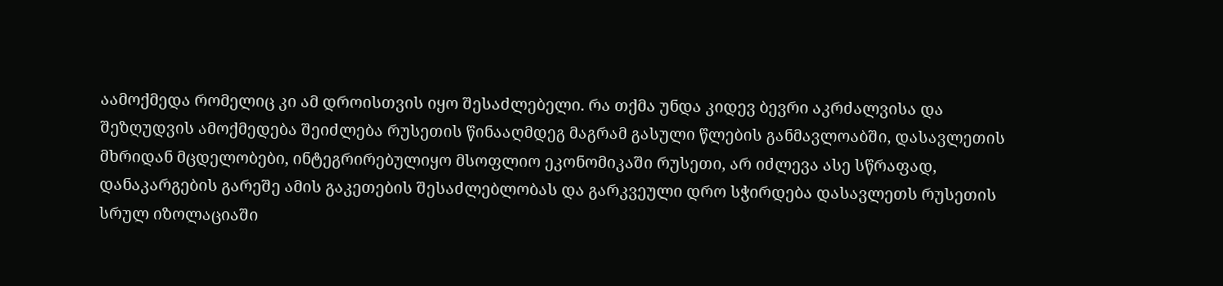აამოქმედა რომელიც კი ამ დროისთვის იყო შესაძლებელი. რა თქმა უნდა კიდევ ბევრი აკრძალვისა და შეზღუდვის ამოქმედება შეიძლება რუსეთის წინააღმდეგ მაგრამ გასული წლების განმავლოაბში, დასავლეთის მხრიდან მცდელობები, ინტეგრირებულიყო მსოფლიო ეკონომიკაში რუსეთი, არ იძლევა ასე სწრაფად, დანაკარგების გარეშე ამის გაკეთების შესაძლებლობას და გარკვეული დრო სჭირდება დასავლეთს რუსეთის სრულ იზოლაციაში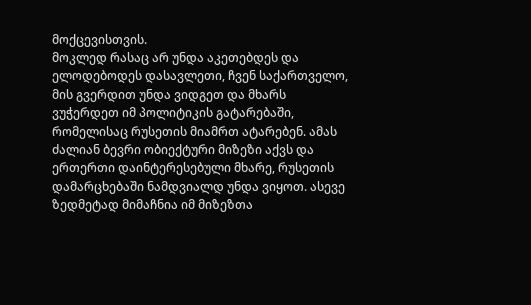მოქცევისთვის.
მოკლედ რასაც არ უნდა აკეთებდეს და ელოდებოდეს დასავლეთი, ჩვენ საქართველო, მის გვერდით უნდა ვიდგეთ და მხარს ვუჭერდეთ იმ პოლიტიკის გატარებაში, რომელისაც რუსეთის მიამრთ ატარებენ. ამას ძალიან ბევრი ობიექტური მიზეზი აქვს და ერთერთი დაინტერესებული მხარე, რუსეთის დამარცხებაში ნამდვიალდ უნდა ვიყოთ. ასევე ზედმეტად მიმაჩნია იმ მიზეზთა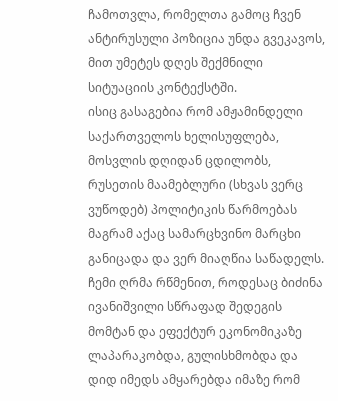ჩამოთვლა, რომელთა გამოც ჩვენ ანტირუსული პოზიცია უნდა გვეკავოს, მით უმეტეს დღეს შექმნილი სიტუაციის კონტექსტში.
ისიც გასაგებია რომ ამჟამინდელი საქართველოს ხელისუფლება, მოსვლის დღიდან ცდილობს, რუსეთის მაამებლური (სხვას ვერც ვუწოდებ) პოლიტიკის წარმოებას მაგრამ აქაც სამარცხვინო მარცხი განიცადა და ვერ მიაღწია საწადელს. ჩემი ღრმა რწმენით, როდესაც ბიძინა ივანიშვილი სწრაფად შედეგის მომტან და ეფექტურ ეკონომიკაზე ლაპარაკობდა, გულისხმობდა და დიდ იმედს ამყარებდა იმაზე რომ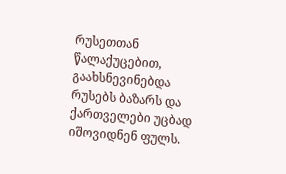რუსეთთან წალაქუცებით, გაახსნევინებდა რუსებს ბაზარს და ქართველები უცბად იშოვიდნენ ფულს.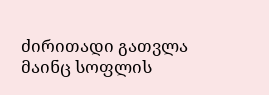ძირითადი გათვლა მაინც სოფლის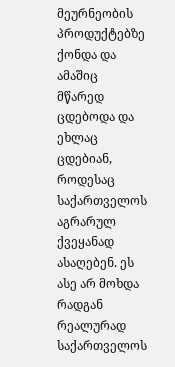მეურნეობის პროდუქტებზე ქონდა და ამაშიც მწარედ ცდებოდა და ეხლაც ცდებიან, როდესაც საქართველოს აგრარულ ქვეყანად ასაღებენ. ეს ასე არ მოხდა რადგან რეალურად საქართველოს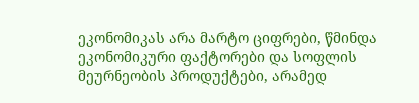ეკონომიკას არა მარტო ციფრები, წმინდა ეკონომიკური ფაქტორები და სოფლის მეურნეობის პროდუქტები, არამედ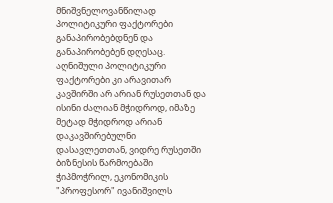მნიშვნელოვანწილად პოლიტიკური ფაქტორები განაპირობებდნენ და განაპირობებენ დღესაც. აღნიშული პოლიტიკური ფაქტორები კი არავითარ კავშირში არ არიან რუსეთთან და ისინი ძალიან მჭიდროდ, იმაზე მეტად მჭიდროდ არიან დაკავშირებულნი დასავლეთთან, ვიდრე რუსეთში ბიზნესის წარმოებაში ჭიპმოჭრილ, ეკონომიკის "პროფესორ" ივანიშვილს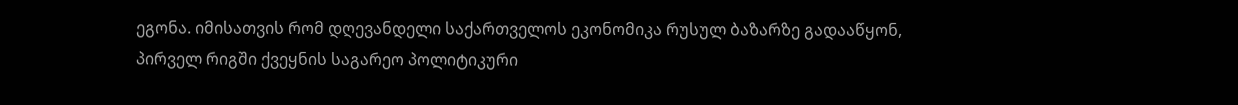ეგონა. იმისათვის რომ დღევანდელი საქართველოს ეკონომიკა რუსულ ბაზარზე გადააწყონ, პირველ რიგში ქვეყნის საგარეო პოლიტიკური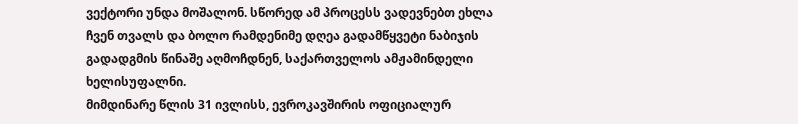ვექტორი უნდა მოშალონ. სწორედ ამ პროცესს ვადევნებთ ეხლა ჩვენ თვალს და ბოლო რამდენიმე დღეა გადამწყვეტი ნაბიჯის გადადგმის წინაშე აღმოჩდნენ, საქართველოს ამჟამინდელი ხელისუფალნი.
მიმდინარე წლის 31 ივლისს, ევროკავშირის ოფიციალურ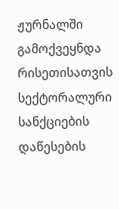ჟურნალში გამოქვეყნდა რისეთისათვის სექტორალური სანქციების დაწესების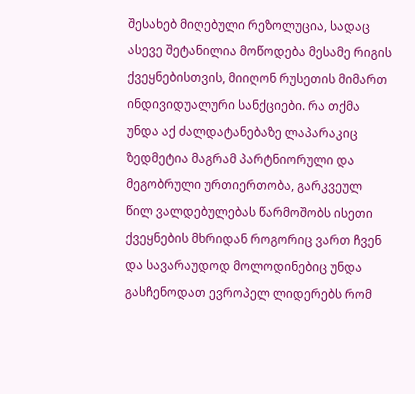შესახებ მიღებული რეზოლუცია, სადაც ასევე შეტანილია მოწოდება მესამე რიგის ქვეყნებისთვის, მიიღონ რუსეთის მიმართ ინდივიდუალური სანქციები. რა თქმა უნდა აქ ძალდატანებაზე ლაპარაკიც ზედმეტია მაგრამ პარტნიორული და მეგობრული ურთიერთობა, გარკვეულ წილ ვალდებულებას წარმოშობს ისეთი ქვეყნების მხრიდან როგორიც ვართ ჩვენ და სავარაუდოდ მოლოდინებიც უნდა გასჩენოდათ ევროპელ ლიდერებს რომ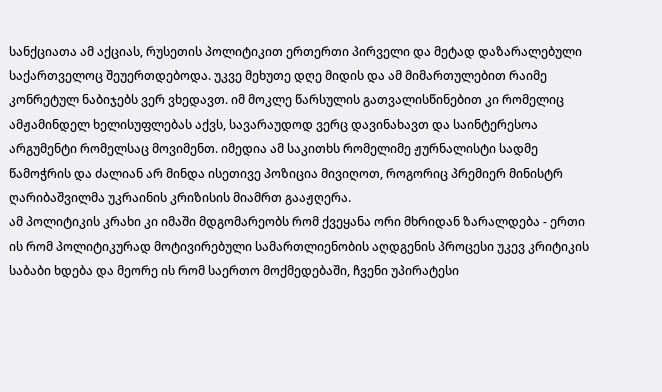სანქციათა ამ აქციას, რუსეთის პოლიტიკით ერთერთი პირველი და მეტად დაზარალებული საქართველოც შეუერთდებოდა. უკვე მეხუთე დღე მიდის და ამ მიმართულებით რაიმე კონრეტულ ნაბიჯებს ვერ ვხედავთ. იმ მოკლე წარსულის გათვალისწინებით კი რომელიც ამჟამინდელ ხელისუფლებას აქვს, სავარაუდოდ ვერც დავინახავთ და საინტერესოა არგუმენტი რომელსაც მოვიმენთ. იმედია ამ საკითხს რომელიმე ჟურნალისტი სადმე წამოჭრის და ძალიან არ მინდა ისეთივე პოზიცია მივიღოთ, როგორიც პრემიერ მინისტრ ღარიბაშვილმა უკრაინის კრიზისის მიამრთ გააჟღერა.
ამ პოლიტიკის კრახი კი იმაში მდგომარეობს რომ ქვეყანა ორი მხრიდან ზარალდება - ერთი ის რომ პოლიტიკურად მოტივირებული სამართლიენობის აღდგენის პროცესი უკევ კრიტიკის საბაბი ხდება და მეორე ის რომ საერთო მოქმედებაში, ჩვენი უპირატესი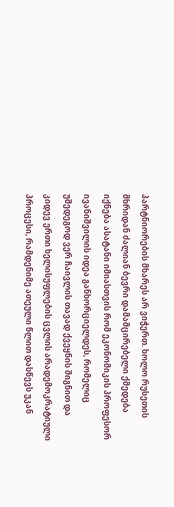პარტნიორების მხარეს არ ვიჭერთ. ხოლო რუსეთის მხრიდან ძალიან ბევრი დამამცირებელი ქმედება იქნება ასატანი იმიასთვის რომ ეკონომიკის პროფესორ ივანიშვილის იდეა განხორციელდეს, რომელიც უშედეგოდ ვერ ჩაივლის თავად ქვეყნის შიგნით და კიდევ ერთი ხელისუფლების ცვლის არადემოკრატიული პროცესი, რამდენიმე ათეული წლით დასწევს უკან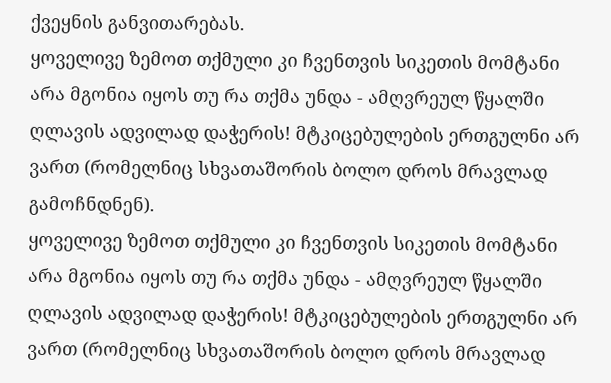ქვეყნის განვითარებას.
ყოველივე ზემოთ თქმული კი ჩვენთვის სიკეთის მომტანი არა მგონია იყოს თუ რა თქმა უნდა - ამღვრეულ წყალში ღლავის ადვილად დაჭერის! მტკიცებულების ერთგულნი არ ვართ (რომელნიც სხვათაშორის ბოლო დროს მრავლად გამოჩნდნენ).
ყოველივე ზემოთ თქმული კი ჩვენთვის სიკეთის მომტანი არა მგონია იყოს თუ რა თქმა უნდა - ამღვრეულ წყალში ღლავის ადვილად დაჭერის! მტკიცებულების ერთგულნი არ ვართ (რომელნიც სხვათაშორის ბოლო დროს მრავლად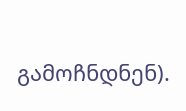გამოჩნდნენ).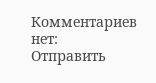Комментариев нет:
Отправить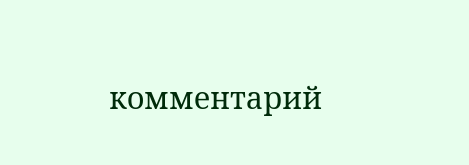комментарий